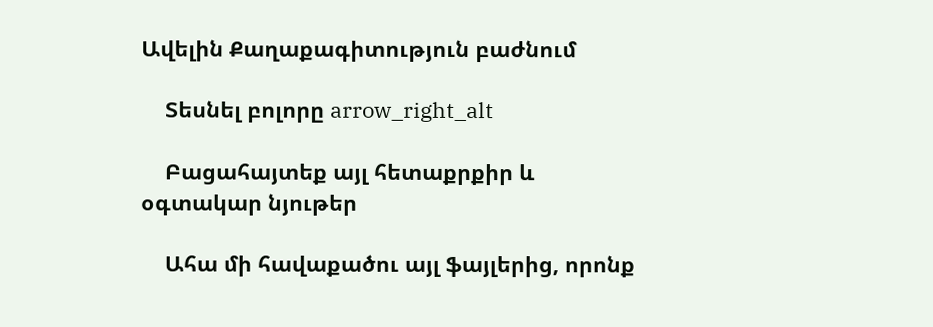Ավելին Քաղաքագիտություն բաժնում

    Տեսնել բոլորը arrow_right_alt

    Բացահայտեք այլ հետաքրքիր և օգտակար նյութեր

    Ահա մի հավաքածու այլ ֆայլերից, որոնք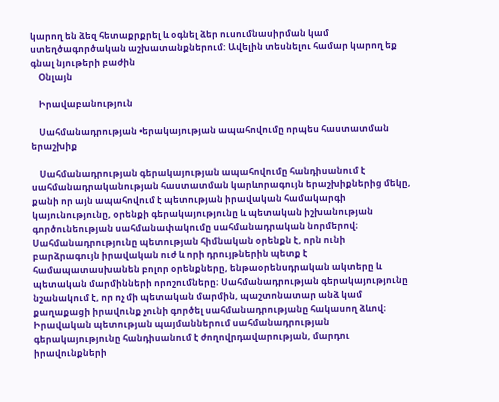կարող են ձեզ հետաքրքրել և օգնել ձեր ուսումնասիրման կամ ստեղծագործական աշխատանքներում: Ավելին տեսնելու համար կարող եք գնալ նյութերի բաժին
    Օնլայն

    Իրավաբանություն

    Սահմանադրության •երակայության ապահովումը որպես հաստատման երաշխիք

    Սահմանադրության գերակայության ապահովումը հանդիսանում է սահմանադրականության հաստատման կարևորագույն երաշխիքներից մեկը, քանի որ այն ապահովում է պետության իրավական համակարգի կայունությունը, օրենքի գերակայությունը և պետական իշխանության գործունեության սահմանափակումը սահմանադրական նորմերով։ Սահմանադրությունը պետության հիմնական օրենքն է, որն ունի բարձրագույն իրավական ուժ և որի դրույթներին պետք է համապատասխանեն բոլոր օրենքները, ենթաօրենսդրական ակտերը և պետական մարմինների որոշումները։ Սահմանադրության գերակայությունը նշանակում է, որ ոչ մի պետական մարմին, պաշտոնատար անձ կամ քաղաքացի իրավունք չունի գործել սահմանադրությանը հակասող ձևով։ Իրավական պետության պայմաններում սահմանադրության գերակայությունը հանդիսանում է ժողովրդավարության, մարդու իրավունքների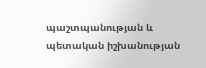պաշտպանության և պետական իշխանության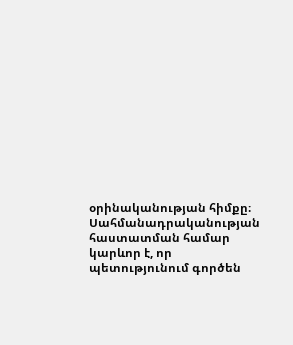օրինականության հիմքը։ Սահմանադրականության հաստատման համար կարևոր է, որ պետությունում գործեն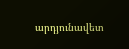արդյունավետ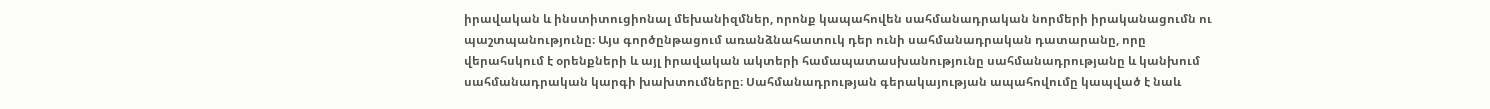իրավական և ինստիտուցիոնալ մեխանիզմներ, որոնք կապահովեն սահմանադրական նորմերի իրականացումն ու պաշտպանությունը։ Այս գործընթացում առանձնահատուկ դեր ունի սահմանադրական դատարանը, որը վերահսկում է օրենքների և այլ իրավական ակտերի համապատասխանությունը սահմանադրությանը և կանխում սահմանադրական կարգի խախտումները։ Սահմանադրության գերակայության ապահովումը կապված է նաև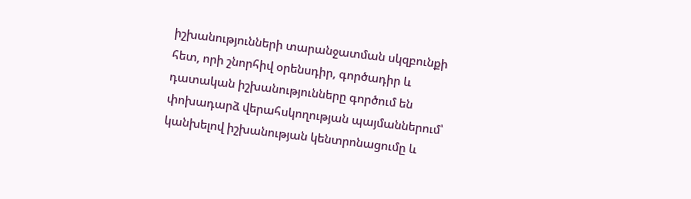իշխանությունների տարանջատման սկզբունքի հետ, որի շնորհիվ օրենսդիր, գործադիր և դատական իշխանությունները գործում են փոխադարձ վերահսկողության պայմաններում՝ կանխելով իշխանության կենտրոնացումը և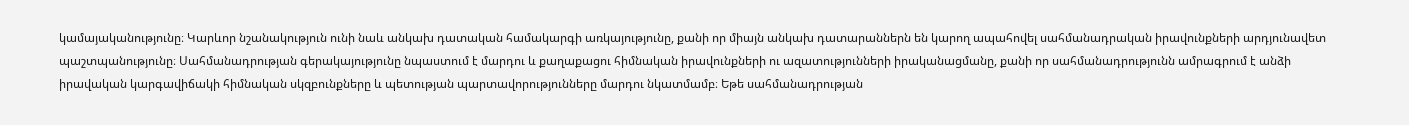կամայականությունը։ Կարևոր նշանակություն ունի նաև անկախ դատական համակարգի առկայությունը, քանի որ միայն անկախ դատարաններն են կարող ապահովել սահմանադրական իրավունքների արդյունավետ պաշտպանությունը։ Սահմանադրության գերակայությունը նպաստում է մարդու և քաղաքացու հիմնական իրավունքների ու ազատությունների իրականացմանը, քանի որ սահմանադրությունն ամրագրում է անձի իրավական կարգավիճակի հիմնական սկզբունքները և պետության պարտավորությունները մարդու նկատմամբ։ Եթե սահմանադրության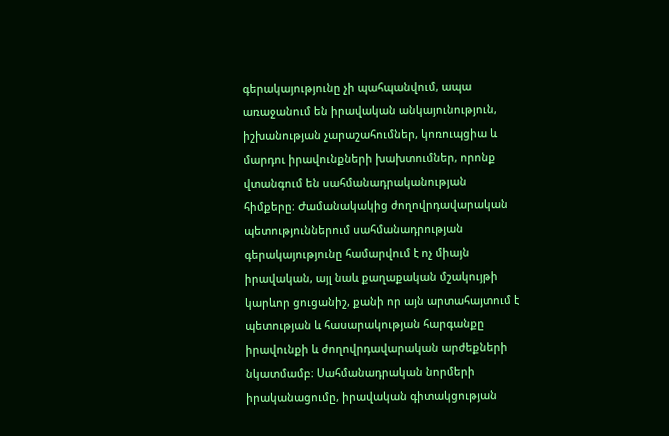գերակայությունը չի պահպանվում, ապա առաջանում են իրավական անկայունություն, իշխանության չարաշահումներ, կոռուպցիա և մարդու իրավունքների խախտումներ, որոնք վտանգում են սահմանադրականության հիմքերը։ Ժամանակակից ժողովրդավարական պետություններում սահմանադրության գերակայությունը համարվում է ոչ միայն իրավական, այլ նաև քաղաքական մշակույթի կարևոր ցուցանիշ, քանի որ այն արտահայտում է պետության և հասարակության հարգանքը իրավունքի և ժողովրդավարական արժեքների նկատմամբ։ Սահմանադրական նորմերի իրականացումը, իրավական գիտակցության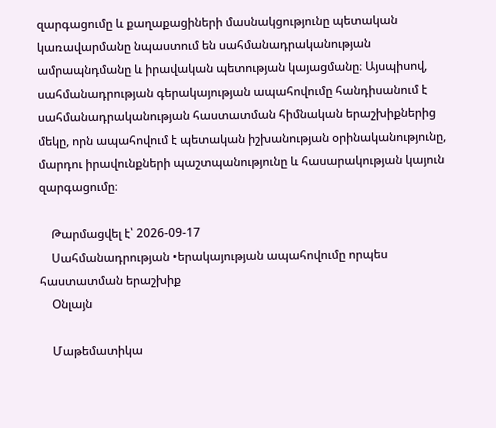զարգացումը և քաղաքացիների մասնակցությունը պետական կառավարմանը նպաստում են սահմանադրականության ամրապնդմանը և իրավական պետության կայացմանը։ Այսպիսով, սահմանադրության գերակայության ապահովումը հանդիսանում է սահմանադրականության հաստատման հիմնական երաշխիքներից մեկը, որն ապահովում է պետական իշխանության օրինականությունը, մարդու իրավունքների պաշտպանությունը և հասարակության կայուն զարգացումը։

    Թարմացվել է՝ 2026-09-17
    Սահմանադրության •երակայության ապահովումը որպես հաստատման երաշխիք
    Օնլայն

    Մաթեմատիկա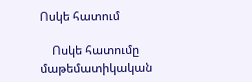Ոսկե հատում

    Ոսկե հատումը մաթեմատիկական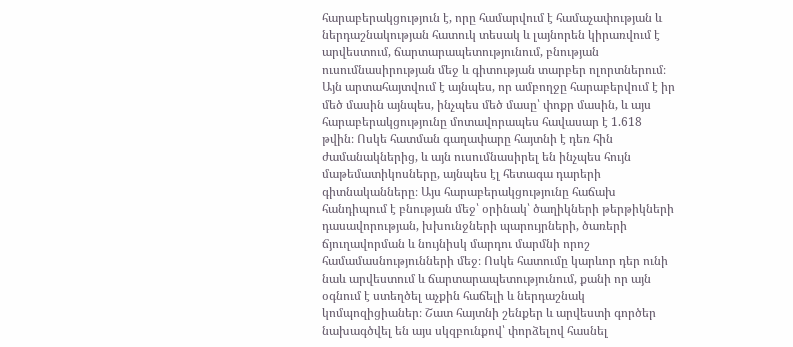հարաբերակցություն է, որը համարվում է համաչափության և ներդաշնակության հատուկ տեսակ և լայնորեն կիրառվում է արվեստում, ճարտարապետությունում, բնության ուսումնասիրության մեջ և գիտության տարբեր ոլորտներում։ Այն արտահայտվում է այնպես, որ ամբողջը հարաբերվում է իր մեծ մասին այնպես, ինչպես մեծ մասը՝ փոքր մասին, և այս հարաբերակցությունը մոտավորապես հավասար է 1.618 թվին։ Ոսկե հատման գաղափարը հայտնի է դեռ հին ժամանակներից, և այն ուսումնասիրել են ինչպես հույն մաթեմատիկոսները, այնպես էլ հետագա դարերի գիտնականները։ Այս հարաբերակցությունը հաճախ հանդիպում է բնության մեջ՝ օրինակ՝ ծաղիկների թերթիկների դասավորության, խխունջների պարույրների, ծառերի ճյուղավորման և նույնիսկ մարդու մարմնի որոշ համամասնությունների մեջ։ Ոսկե հատումը կարևոր դեր ունի նաև արվեստում և ճարտարապետությունում, քանի որ այն օգնում է ստեղծել աչքին հաճելի և ներդաշնակ կոմպոզիցիաներ։ Շատ հայտնի շենքեր և արվեստի գործեր նախագծվել են այս սկզբունքով՝ փորձելով հասնել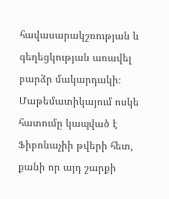հավասարակշռության և գեղեցկության առավել բարձր մակարդակի։ Մաթեմատիկայում ոսկե հատումը կապված է Ֆիբոնաչիի թվերի հետ, քանի որ այդ շարքի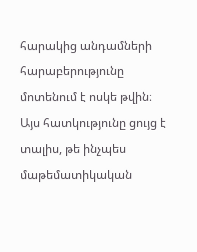հարակից անդամների հարաբերությունը մոտենում է ոսկե թվին։ Այս հատկությունը ցույց է տալիս, թե ինչպես մաթեմատիկական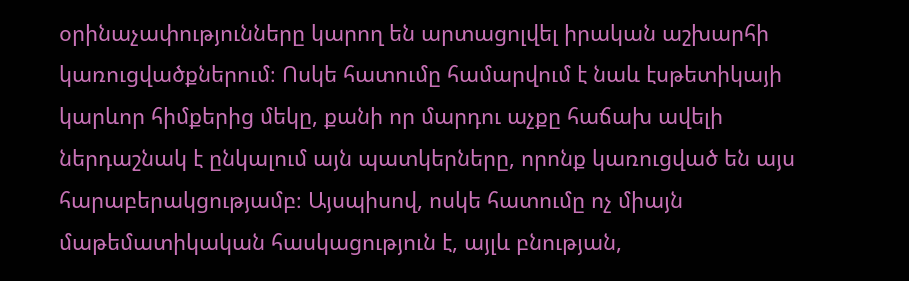օրինաչափությունները կարող են արտացոլվել իրական աշխարհի կառուցվածքներում։ Ոսկե հատումը համարվում է նաև էսթետիկայի կարևոր հիմքերից մեկը, քանի որ մարդու աչքը հաճախ ավելի ներդաշնակ է ընկալում այն պատկերները, որոնք կառուցված են այս հարաբերակցությամբ։ Այսպիսով, ոսկե հատումը ոչ միայն մաթեմատիկական հասկացություն է, այլև բնության,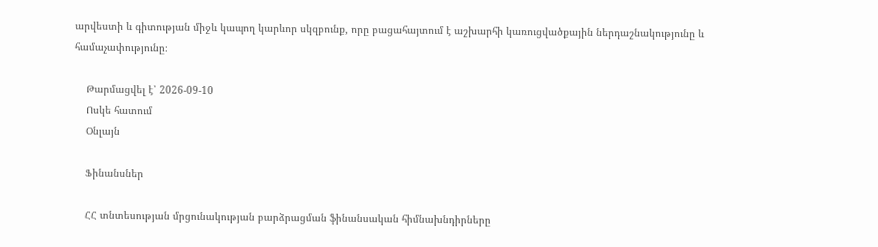արվեստի և գիտության միջև կապող կարևոր սկզբունք, որը բացահայտում է աշխարհի կառուցվածքային ներդաշնակությունը և համաչափությունը։

    Թարմացվել է՝ 2026-09-10
    Ոսկե հատում
    Օնլայն

    Ֆինանսներ

    ՀՀ տնտեսության մրցունակության բարձրացման ֆինանսական հիմնախնդիրները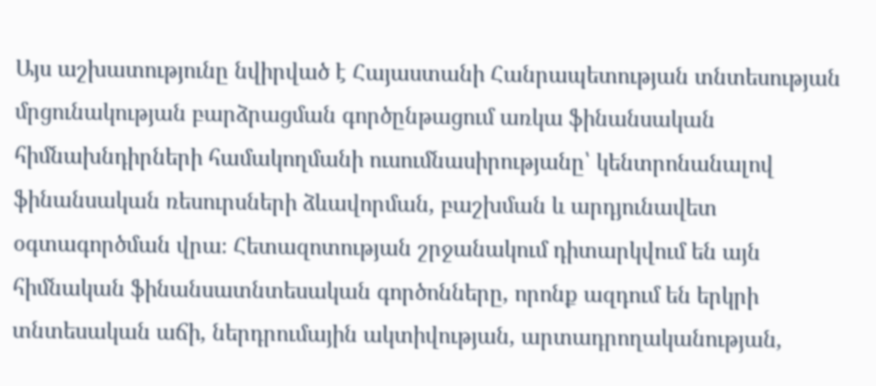Այս աշխատությունը նվիրված է Հայաստանի Հանրապետության տնտեսության մրցունակության բարձրացման գործընթացում առկա ֆինանսական հիմնախնդիրների համակողմանի ուսումնասիրությանը՝ կենտրոնանալով ֆինանսական ռեսուրսների ձևավորման, բաշխման և արդյունավետ օգտագործման վրա։ Հետազոտության շրջանակում դիտարկվում են այն հիմնական ֆինանսատնտեսական գործոնները, որոնք ազդում են երկրի տնտեսական աճի, ներդրումային ակտիվության, արտադրողականության,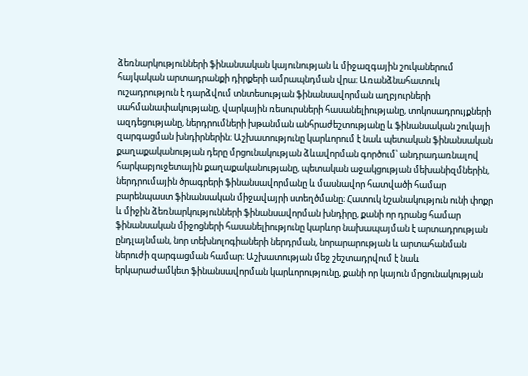ձեռնարկությունների ֆինանսական կայունության և միջազգային շուկաներում հայկական արտադրանքի դիրքերի ամրապնդման վրա։ Առանձնահատուկ ուշադրություն է դարձվում տնտեսության ֆինանսավորման աղբյուրների սահմանափակությանը, վարկային ռեսուրսների հասանելիությանը, տոկոսադրույքների ազդեցությանը, ներդրումների խթանման անհրաժեշտությանը և ֆինանսական շուկայի զարգացման խնդիրներին։ Աշխատությունը կարևորում է նաև պետական ֆինանսական քաղաքականության դերը մրցունակության ձևավորման գործում՝ անդրադառնալով հարկաբյուջետային քաղաքականությանը, պետական աջակցության մեխանիզմներին, ներդրումային ծրագրերի ֆինանսավորմանը և մասնավոր հատվածի համար բարենպաստ ֆինանսական միջավայրի ստեղծմանը։ Հատուկ նշանակություն ունի փոքր և միջին ձեռնարկությունների ֆինանսավորման խնդիրը, քանի որ դրանց համար ֆինանսական միջոցների հասանելիությունը կարևոր նախապայման է արտադրության ընդլայնման, նոր տեխնոլոգիաների ներդրման, նորարարության և արտահանման ներուժի զարգացման համար։ Աշխատության մեջ շեշտադրվում է նաև երկարաժամկետ ֆինանսավորման կարևորությունը, քանի որ կայուն մրցունակության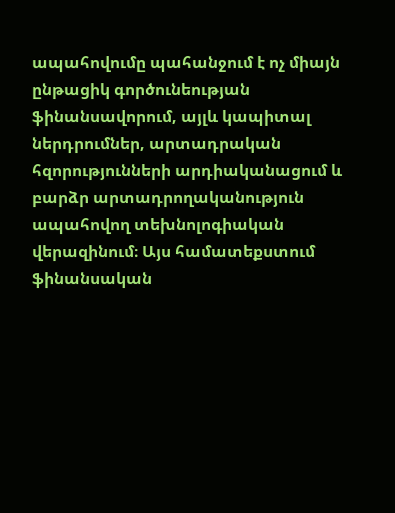ապահովումը պահանջում է ոչ միայն ընթացիկ գործունեության ֆինանսավորում, այլև կապիտալ ներդրումներ, արտադրական հզորությունների արդիականացում և բարձր արտադրողականություն ապահովող տեխնոլոգիական վերազինում։ Այս համատեքստում ֆինանսական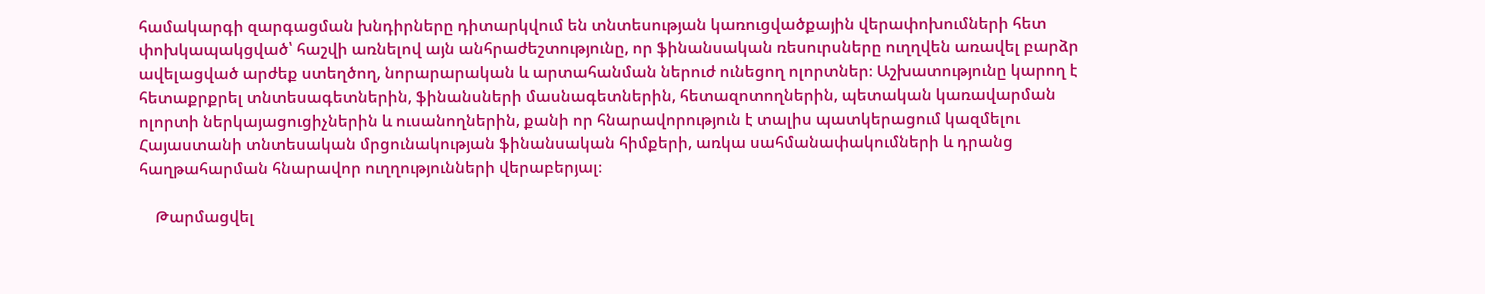համակարգի զարգացման խնդիրները դիտարկվում են տնտեսության կառուցվածքային վերափոխումների հետ փոխկապակցված՝ հաշվի առնելով այն անհրաժեշտությունը, որ ֆինանսական ռեսուրսները ուղղվեն առավել բարձր ավելացված արժեք ստեղծող, նորարարական և արտահանման ներուժ ունեցող ոլորտներ։ Աշխատությունը կարող է հետաքրքրել տնտեսագետներին, ֆինանսների մասնագետներին, հետազոտողներին, պետական կառավարման ոլորտի ներկայացուցիչներին և ուսանողներին, քանի որ հնարավորություն է տալիս պատկերացում կազմելու Հայաստանի տնտեսական մրցունակության ֆինանսական հիմքերի, առկա սահմանափակումների և դրանց հաղթահարման հնարավոր ուղղությունների վերաբերյալ։

    Թարմացվել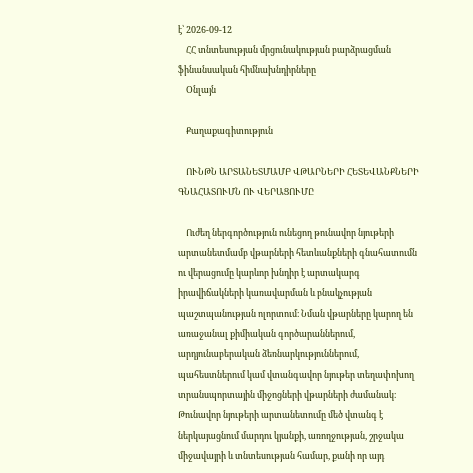է՝ 2026-09-12
    ՀՀ տնտեսության մրցունակության բարձրացման ֆինանսական հիմնախնդիրները
    Օնլայն

    Քաղաքագիտություն

    ՈՒՆԹՆ ԱՐՏԱՆԵՏՄԱՄԲ ՎԹԱՐՆԵՐԻ ՀԵՏԵՎԱՆՔՆԵՐԻ ԳՆԱՀԱՏՈՒՄՆ ՈՒ ՎԵՐԱՑՈՒՄԸ

    Ուժեղ ներգործություն ունեցող թունավոր նյութերի արտանետմամբ վթարների հետևանքների գնահատումն ու վերացումը կարևոր խնդիր է արտակարգ իրավիճակների կառավարման և բնակչության պաշտպանության ոլորտում։ Նման վթարները կարող են առաջանալ քիմիական գործարաններում, արդյունաբերական ձեռնարկություններում, պահեստներում կամ վտանգավոր նյութեր տեղափոխող տրանսպորտային միջոցների վթարների ժամանակ։ Թունավոր նյութերի արտանետումը մեծ վտանգ է ներկայացնում մարդու կյանքի, առողջության, շրջակա միջավայրի և տնտեսության համար, քանի որ այդ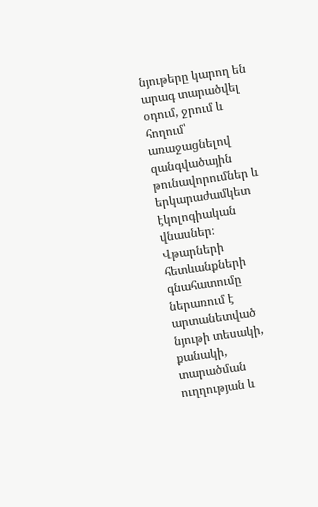նյութերը կարող են արագ տարածվել օդում, ջրում և հողում՝ առաջացնելով զանգվածային թունավորումներ և երկարաժամկետ էկոլոգիական վնասներ։ Վթարների հետևանքների գնահատումը ներառում է արտանետված նյութի տեսակի, քանակի, տարածման ուղղության և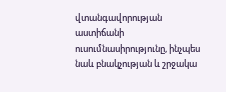վտանգավորության աստիճանի ուսումնասիրությունը, ինչպես նաև բնակչության և շրջակա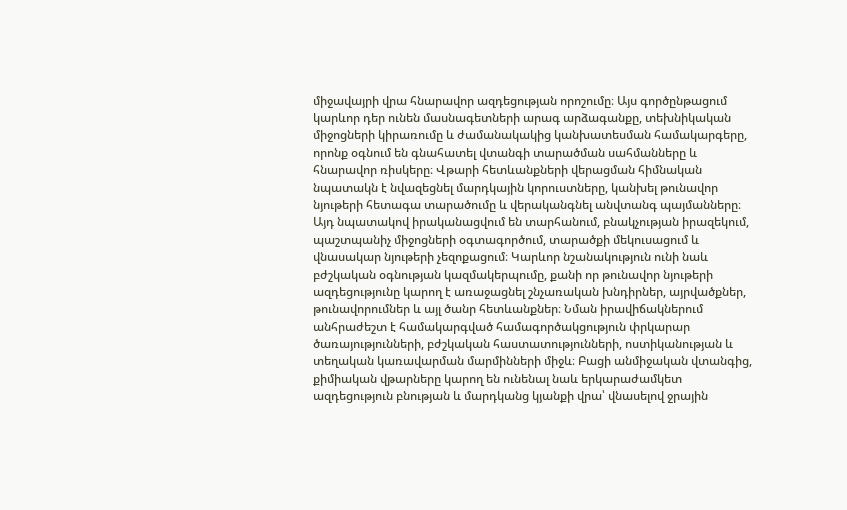միջավայրի վրա հնարավոր ազդեցության որոշումը։ Այս գործընթացում կարևոր դեր ունեն մասնագետների արագ արձագանքը, տեխնիկական միջոցների կիրառումը և ժամանակակից կանխատեսման համակարգերը, որոնք օգնում են գնահատել վտանգի տարածման սահմանները և հնարավոր ռիսկերը։ Վթարի հետևանքների վերացման հիմնական նպատակն է նվազեցնել մարդկային կորուստները, կանխել թունավոր նյութերի հետագա տարածումը և վերականգնել անվտանգ պայմանները։ Այդ նպատակով իրականացվում են տարհանում, բնակչության իրազեկում, պաշտպանիչ միջոցների օգտագործում, տարածքի մեկուսացում և վնասակար նյութերի չեզոքացում։ Կարևոր նշանակություն ունի նաև բժշկական օգնության կազմակերպումը, քանի որ թունավոր նյութերի ազդեցությունը կարող է առաջացնել շնչառական խնդիրներ, այրվածքներ, թունավորումներ և այլ ծանր հետևանքներ։ Նման իրավիճակներում անհրաժեշտ է համակարգված համագործակցություն փրկարար ծառայությունների, բժշկական հաստատությունների, ոստիկանության և տեղական կառավարման մարմինների միջև։ Բացի անմիջական վտանգից, քիմիական վթարները կարող են ունենալ նաև երկարաժամկետ ազդեցություն բնության և մարդկանց կյանքի վրա՝ վնասելով ջրային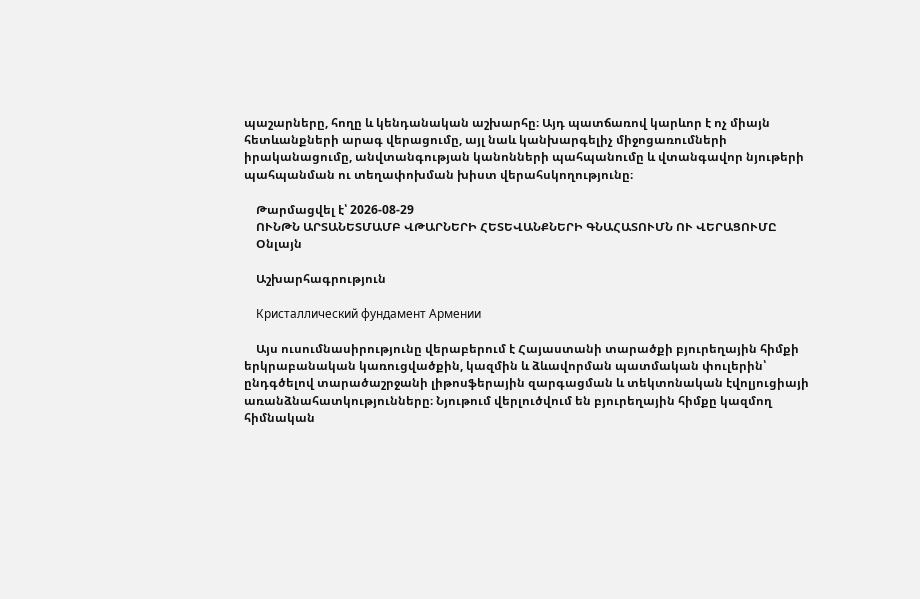պաշարները, հողը և կենդանական աշխարհը։ Այդ պատճառով կարևոր է ոչ միայն հետևանքների արագ վերացումը, այլ նաև կանխարգելիչ միջոցառումների իրականացումը, անվտանգության կանոնների պահպանումը և վտանգավոր նյութերի պահպանման ու տեղափոխման խիստ վերահսկողությունը։

    Թարմացվել է՝ 2026-08-29
    ՈՒՆԹՆ ԱՐՏԱՆԵՏՄԱՄԲ ՎԹԱՐՆԵՐԻ ՀԵՏԵՎԱՆՔՆԵՐԻ ԳՆԱՀԱՏՈՒՄՆ ՈՒ ՎԵՐԱՑՈՒՄԸ
    Օնլայն

    Աշխարհագրություն

    Кристаллический фундамент Армении

    Այս ուսումնասիրությունը վերաբերում է Հայաստանի տարածքի բյուրեղային հիմքի երկրաբանական կառուցվածքին, կազմին և ձևավորման պատմական փուլերին՝ ընդգծելով տարածաշրջանի լիթոսֆերային զարգացման և տեկտոնական էվոլյուցիայի առանձնահատկությունները։ Նյութում վերլուծվում են բյուրեղային հիմքը կազմող հիմնական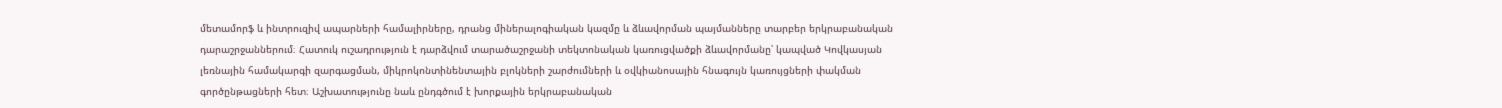մետամորֆ և ինտրուզիվ ապարների համալիրները, դրանց միներալոգիական կազմը և ձևավորման պայմանները տարբեր երկրաբանական դարաշրջաններում։ Հատուկ ուշադրություն է դարձվում տարածաշրջանի տեկտոնական կառուցվածքի ձևավորմանը՝ կապված Կովկասյան լեռնային համակարգի զարգացման, միկրոկոնտինենտային բլոկների շարժումների և օվկիանոսային հնագույն կառույցների փակման գործընթացների հետ։ Աշխատությունը նաև ընդգծում է խորքային երկրաբանական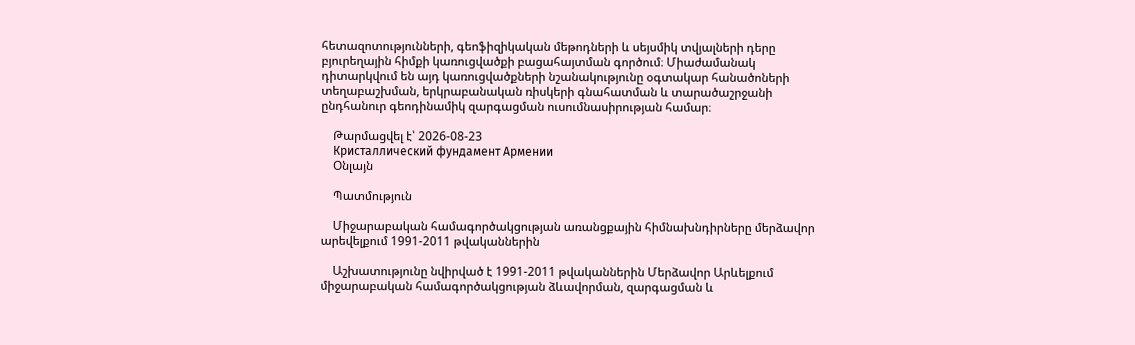հետազոտությունների, գեոֆիզիկական մեթոդների և սեյսմիկ տվյալների դերը բյուրեղային հիմքի կառուցվածքի բացահայտման գործում։ Միաժամանակ դիտարկվում են այդ կառուցվածքների նշանակությունը օգտակար հանածոների տեղաբաշխման, երկրաբանական ռիսկերի գնահատման և տարածաշրջանի ընդհանուր գեոդինամիկ զարգացման ուսումնասիրության համար։

    Թարմացվել է՝ 2026-08-23
    Кристаллический фундамент Армении
    Օնլայն

    Պատմություն

    Միջարաբական համագործակցության առանցքային հիմնախնդիրները մերձավոր արեվելքում 1991-2011 թվականներին

    Աշխատությունը նվիրված է 1991-2011 թվականներին Մերձավոր Արևելքում միջարաբական համագործակցության ձևավորման, զարգացման և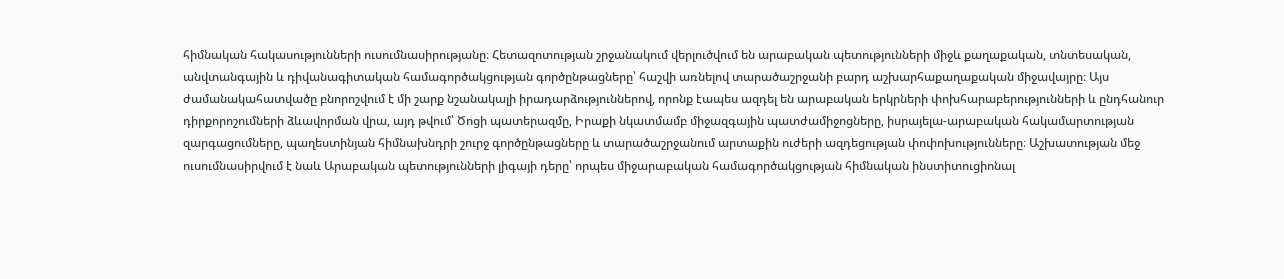հիմնական հակասությունների ուսումնասիրությանը։ Հետազոտության շրջանակում վերլուծվում են արաբական պետությունների միջև քաղաքական, տնտեսական, անվտանգային և դիվանագիտական համագործակցության գործընթացները՝ հաշվի առնելով տարածաշրջանի բարդ աշխարհաքաղաքական միջավայրը։ Այս ժամանակահատվածը բնորոշվում է մի շարք նշանակալի իրադարձություններով, որոնք էապես ազդել են արաբական երկրների փոխհարաբերությունների և ընդհանուր դիրքորոշումների ձևավորման վրա, այդ թվում՝ Ծոցի պատերազմը, Իրաքի նկատմամբ միջազգային պատժամիջոցները, իսրայելա-արաբական հակամարտության զարգացումները, պաղեստինյան հիմնախնդրի շուրջ գործընթացները և տարածաշրջանում արտաքին ուժերի ազդեցության փոփոխությունները։ Աշխատության մեջ ուսումնասիրվում է նաև Արաբական պետությունների լիգայի դերը՝ որպես միջարաբական համագործակցության հիմնական ինստիտուցիոնալ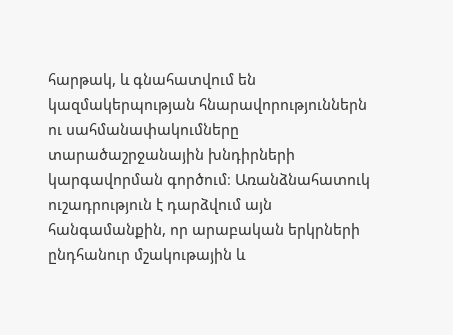հարթակ, և գնահատվում են կազմակերպության հնարավորություններն ու սահմանափակումները տարածաշրջանային խնդիրների կարգավորման գործում։ Առանձնահատուկ ուշադրություն է դարձվում այն հանգամանքին, որ արաբական երկրների ընդհանուր մշակութային և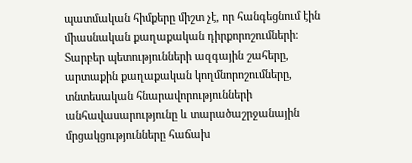պատմական հիմքերը միշտ չէ, որ հանգեցնում էին միասնական քաղաքական դիրքորոշումների։ Տարբեր պետությունների ազգային շահերը, արտաքին քաղաքական կողմնորոշումները, տնտեսական հնարավորությունների անհավասարությունը և տարածաշրջանային մրցակցությունները հաճախ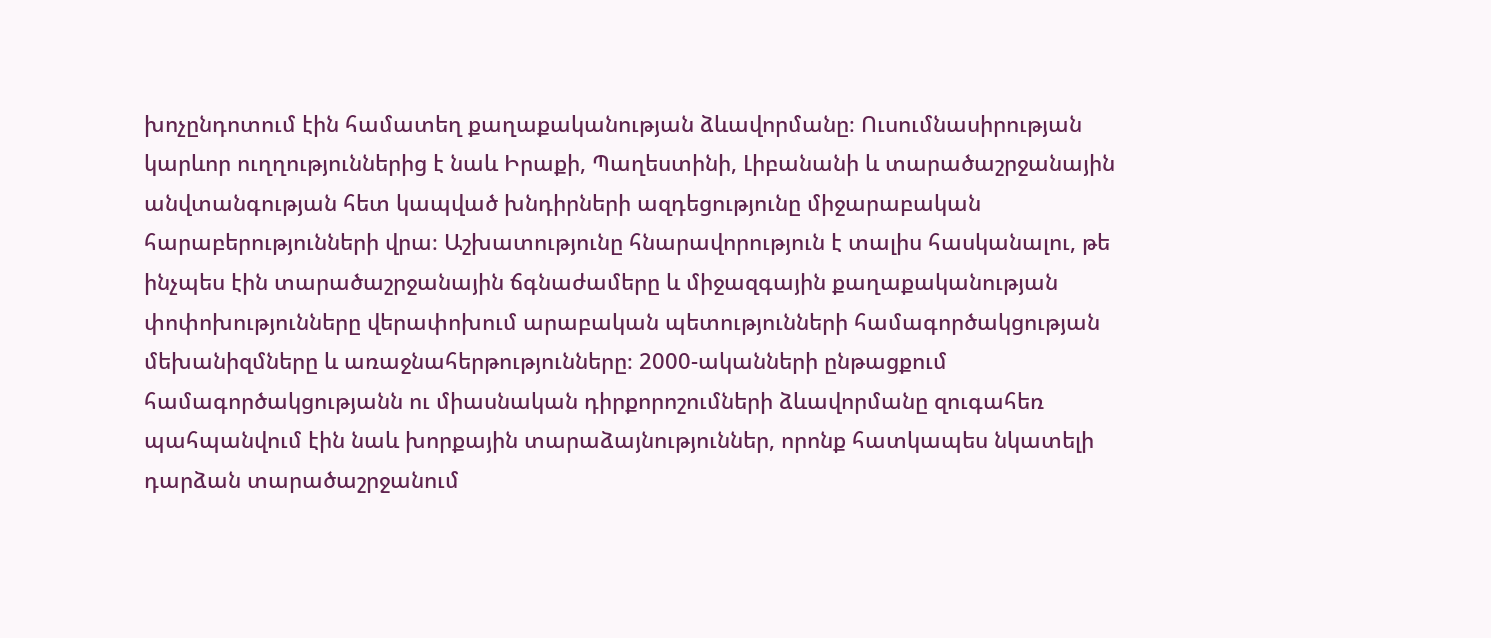խոչընդոտում էին համատեղ քաղաքականության ձևավորմանը։ Ուսումնասիրության կարևոր ուղղություններից է նաև Իրաքի, Պաղեստինի, Լիբանանի և տարածաշրջանային անվտանգության հետ կապված խնդիրների ազդեցությունը միջարաբական հարաբերությունների վրա։ Աշխատությունը հնարավորություն է տալիս հասկանալու, թե ինչպես էին տարածաշրջանային ճգնաժամերը և միջազգային քաղաքականության փոփոխությունները վերափոխում արաբական պետությունների համագործակցության մեխանիզմները և առաջնահերթությունները։ 2000-ականների ընթացքում համագործակցությանն ու միասնական դիրքորոշումների ձևավորմանը զուգահեռ պահպանվում էին նաև խորքային տարաձայնություններ, որոնք հատկապես նկատելի դարձան տարածաշրջանում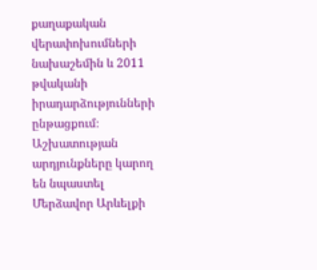քաղաքական վերափոխումների նախաշեմին և 2011 թվականի իրադարձությունների ընթացքում։ Աշխատության արդյունքները կարող են նպաստել Մերձավոր Արևելքի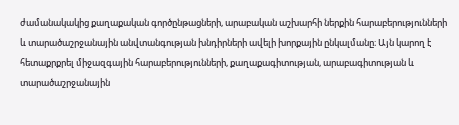ժամանակակից քաղաքական գործընթացների, արաբական աշխարհի ներքին հարաբերությունների և տարածաշրջանային անվտանգության խնդիրների ավելի խորքային ընկալմանը։ Այն կարող է հետաքրքրել միջազգային հարաբերությունների, քաղաքագիտության, արաբագիտության և տարածաշրջանային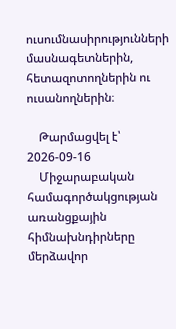ուսումնասիրությունների մասնագետներին, հետազոտողներին ու ուսանողներին։

    Թարմացվել է՝ 2026-09-16
    Միջարաբական համագործակցության առանցքային հիմնախնդիրները մերձավոր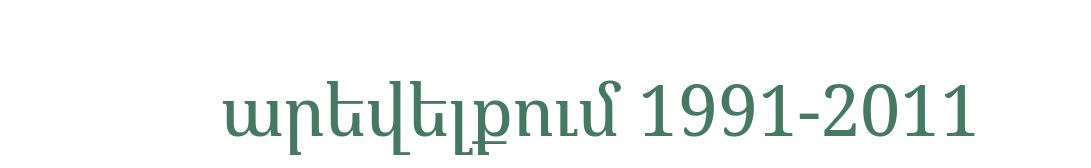արեվելքում 1991-2011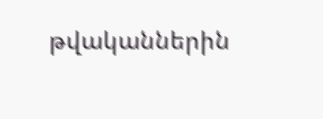թվականներին